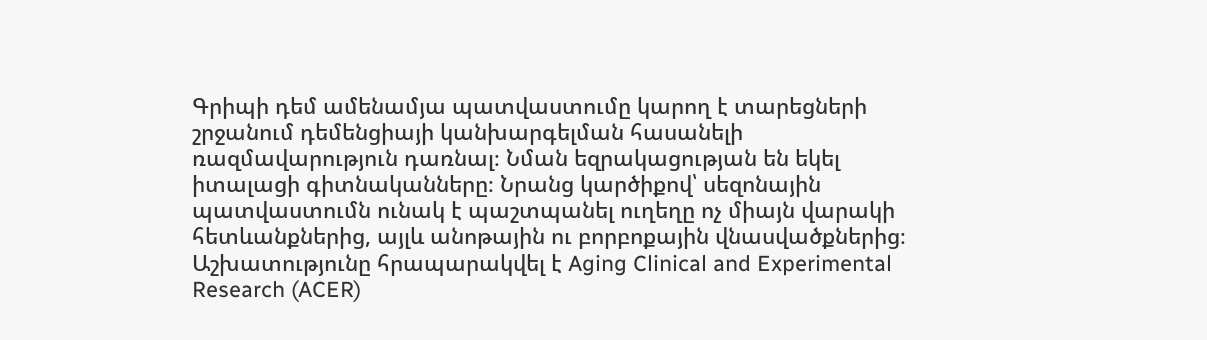Գրիպի դեմ ամենամյա պատվաստումը կարող է տարեցների շրջանում դեմենցիայի կանխարգելման հասանելի ռազմավարություն դառնալ։ Նման եզրակացության են եկել իտալացի գիտնականները։ Նրանց կարծիքով՝ սեզոնային պատվաստումն ունակ է պաշտպանել ուղեղը ոչ միայն վարակի հետևանքներից, այլև անոթային ու բորբոքային վնասվածքներից։ Աշխատությունը հրապարակվել է Aging Clinical and Experimental Research (ACER)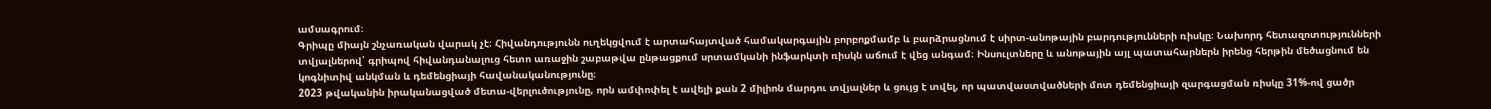ամսագրում։
Գրիպը միայն շնչառական վարակ չէ։ Հիվանդությունն ուղեկցվում է արտահայտված համակարգային բորբոքմամբ և բարձրացնում է սիրտ-անոթային բարդությունների ռիսկը։ Նախորդ հետազոտությունների տվյալներով՝ գրիպով հիվանդանալուց հետո առաջին շաբաթվա ընթացքում սրտամկանի ինֆարկտի ռիսկն աճում է վեց անգամ։ Ինսուլտները և անոթային այլ պատահարներն իրենց հերթին մեծացնում են կոգնիտիվ անկման և դեմենցիայի հավանականությունը։
2023 թվականին իրականացված մետա-վերլուծությունը, որն ամփոփել է ավելի քան 2 միլիոն մարդու տվյալներ և ցույց է տվել, որ պատվաստվածների մոտ դեմենցիայի զարգացման ռիսկը 31%-ով ցածր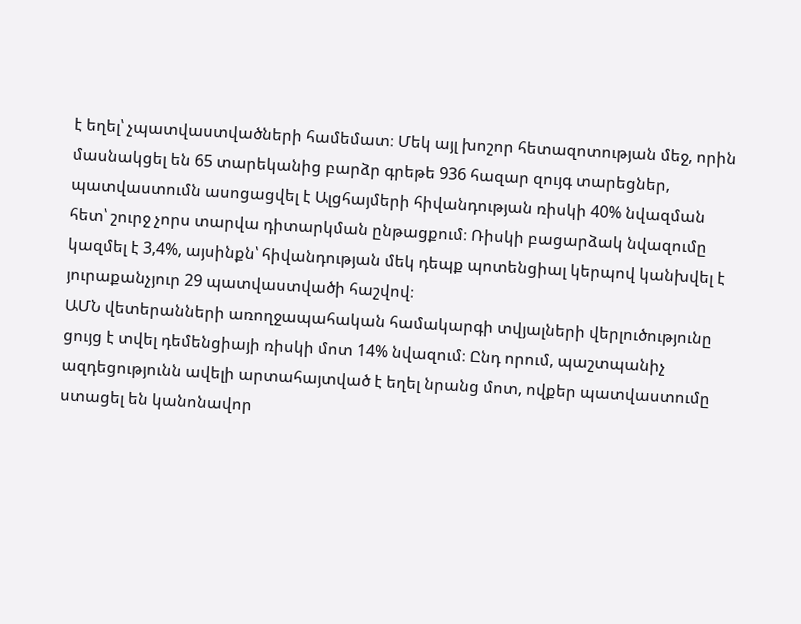է եղել՝ չպատվաստվածների համեմատ։ Մեկ այլ խոշոր հետազոտության մեջ, որին մասնակցել են 65 տարեկանից բարձր գրեթե 936 հազար զույգ տարեցներ, պատվաստումն ասոցացվել է Ալցհայմերի հիվանդության ռիսկի 40% նվազման հետ՝ շուրջ չորս տարվա դիտարկման ընթացքում։ Ռիսկի բացարձակ նվազումը կազմել է 3,4%, այսինքն՝ հիվանդության մեկ դեպք պոտենցիալ կերպով կանխվել է յուրաքանչյուր 29 պատվաստվածի հաշվով։
ԱՄՆ վետերանների առողջապահական համակարգի տվյալների վերլուծությունը ցույց է տվել դեմենցիայի ռիսկի մոտ 14% նվազում։ Ընդ որում, պաշտպանիչ ազդեցությունն ավելի արտահայտված է եղել նրանց մոտ, ովքեր պատվաստումը ստացել են կանոնավոր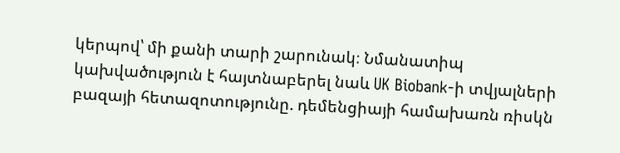կերպով՝ մի քանի տարի շարունակ։ Նմանատիպ կախվածություն է հայտնաբերել նաև UK Biobank-ի տվյալների բազայի հետազոտությունը. դեմենցիայի համախառն ռիսկն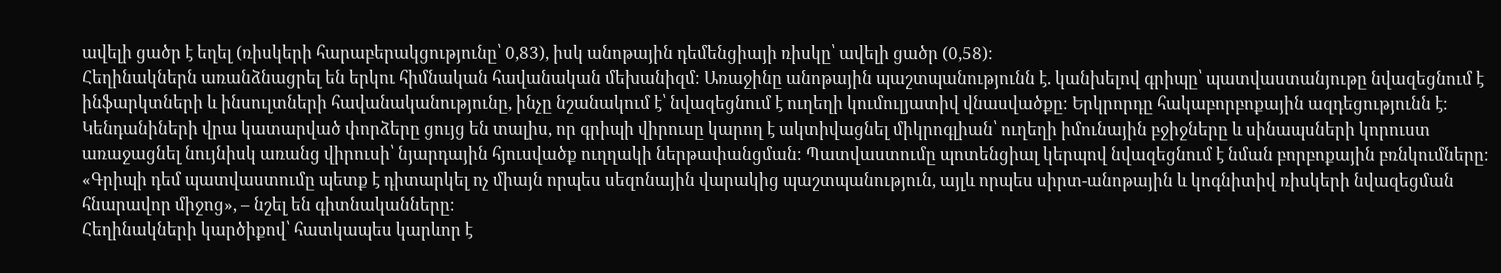ավելի ցածր է եղել (ռիսկերի հարաբերակցությունը՝ 0,83), իսկ անոթային դեմենցիայի ռիսկը՝ ավելի ցածր (0,58)։
Հեղինակներն առանձնացրել են երկու հիմնական հավանական մեխանիզմ։ Առաջինը անոթային պաշտպանությունն է. կանխելով գրիպը՝ պատվաստանյութը նվազեցնում է ինֆարկտների և ինսուլտների հավանականությունը, ինչը նշանակում է՝ նվազեցնում է ուղեղի կումուլյատիվ վնասվածքը։ Երկրորդը հակաբորբոքային ազդեցությունն է։ Կենդանիների վրա կատարված փորձերը ցույց են տալիս, որ գրիպի վիրուսը կարող է ակտիվացնել միկրոգլիան՝ ուղեղի իմունային բջիջները և սինապսների կորուստ առաջացնել նույնիսկ առանց վիրուսի՝ նյարդային հյուսվածք ուղղակի ներթափանցման։ Պատվաստումը պոտենցիալ կերպով նվազեցնում է նման բորբոքային բռնկումները։
«Գրիպի դեմ պատվաստումը պետք է դիտարկել ոչ միայն որպես սեզոնային վարակից պաշտպանություն, այլև որպես սիրտ-անոթային և կոգնիտիվ ռիսկերի նվազեցման հնարավոր միջոց», – նշել են գիտնականները։
Հեղինակների կարծիքով՝ հատկապես կարևոր է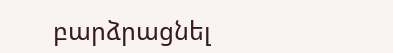բարձրացնել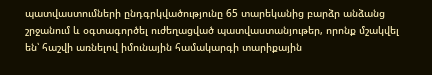պատվաստումների ընդգրկվածությունը 65 տարեկանից բարձր անձանց շրջանում և օգտագործել ուժեղացված պատվաստանյութեր, որոնք մշակվել են՝ հաշվի առնելով իմունային համակարգի տարիքային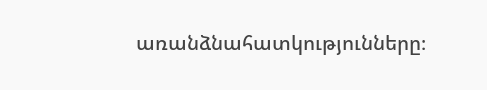առանձնահատկությունները։